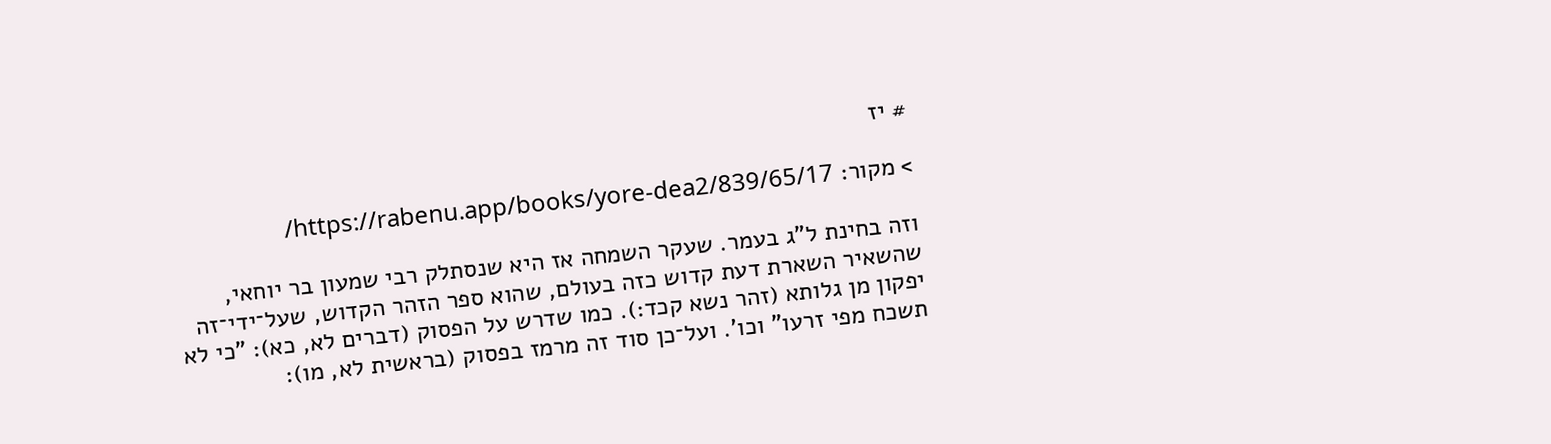# יז

> מקור: https://rabenu.app/books/yore-dea2/839/65/17/

וזה בחינת ל"ג בעמר. שעקר השמחה אז היא שנסתלק רבי שמעון בר יוחאי, שהשאיר השארת דעת קדוש כזה בעולם, שהוא ספר הזהר הקדוש, שעל־ידי־זה יפקון מן גלותא (זהר נשא קכד:). כמו שדרש על הפסוק (דברים לא, כא): "כי לא תשכח מפי זרעו" וכו'. ועל־כן סוד זה מרמז בפסוק (בראשית לא, מו):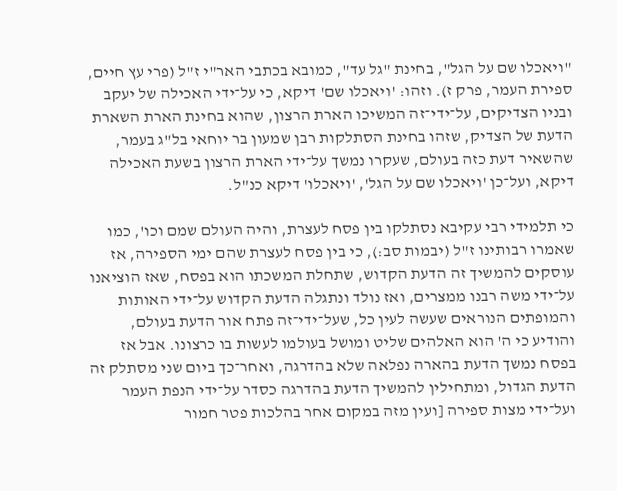"ויאכלו שם על הגל", בחינת "גל עד", כמובא בכתבי האר"י ז"ל (פרי עץ חיים, ספירת העמר, פרק ז). וזהו: 'ויאכלו שם' דיקא, כי על־ידי האכילה של יעקב ובניו הצדיקים, על־ידי־זה המשיכו הארת הרצון, שהוא בחינת הארת השארת הדעת של הצדיק, שזהו בחינת הסתלקות רבן שמעון בר יוחאי בל"ג בעמר, שהשאיר דעת כזה בעולם, שעקרו נמשך על־ידי הארת הרצון בשעת האכילה דיקא, ועל־כן 'ויאכלו שם על הגל', 'ויאכלו' דיקא כנ"ל.

כי תלמידי רבי עקיבא נסתלקו בין פסח לעצרת, והיה העולם שמם וכו', כמו שאמרו רבותינו ז"ל (יבמות סב:), כי בין פסח לעצרת שהם ימי הספירה, אז עוסקים להמשיך זה הדעת הקדוש, שתחלת המשכתו הוא בפסח, שאז הוציאנו על־ידי משה רבנו ממצרים, ואז נולד ונתגלה הדעת הקדוש על־ידי האותות והמופתים הנוראים שעשה לעין כל, שעל־ידי־זה פתח אור הדעת בעולם, והודיע כי ה' הוא האלהים שליט ומושל בעולמו לעשות בו כרצונו. אבל אז בפסח נמשך הדעת בהארה נפלאה שלא בהדרגה, ואחר־כך ביום שני מסתלק זה הדעת הגדול, ומתחילין להמשיך הדעת בהדרגה כסדר על־ידי הנפת העמר ועל־ידי מצות ספירה [ועין מזה במקום אחר בהלכות פטר חמור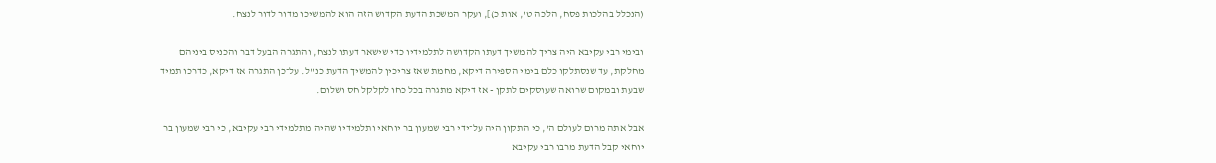(הנכלל בהלכות פסח, הלכה ט', אות כ)], ועקר המשכת הדעת הקדוש הזה הוא להמשיכו מדור לדור לנצח.

ובימי רבי עקיבא היה צריך להמשיך דעתו הקדושה לתלמידיו כדי שישאר דעתו לנצח, והתגרה הבעל דבר והכניס ביניהם מחלקת, עד שנסתלקו כלם בימי הספירה דיקא, מחמת שאז צריכין להמשיך הדעת כנ"ל. על־כן התגרה אז דיקא, כדרכו תמיד שבעת ובמקום שרואה שעוסקים לתקן - אז דיקא מתגרה בכל כחו לקלקל חס ושלום.

אבל אתה מרום לעולם ה', כי התקון היה על־ידי רבי שמעון בר יוחאי ותלמידיו שהיה מתלמידי רבי עקיבא, כי רבי שמעון בר יוחאי קבל הדעת מרבו רבי עקיבא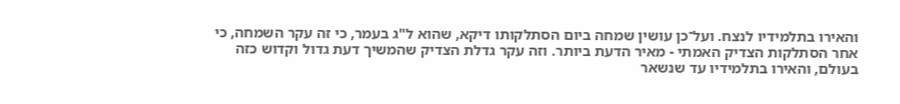והאירו בתלמידיו לנצח. ועל־כן עושין שמחה ביום הסתלקותו דיקא, שהוא ל"ג בעמר, כי זה עקר השמחה, כי אחר הסתלקות הצדיק האמתי - מאיר הדעת ביותר. וזה עקר גדלת הצדיק שהמשיך דעת גדול וקדוש כזה בעולם, והאירו בתלמידיו עד שנשאר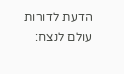הדעת לדורות עולם לנצח: